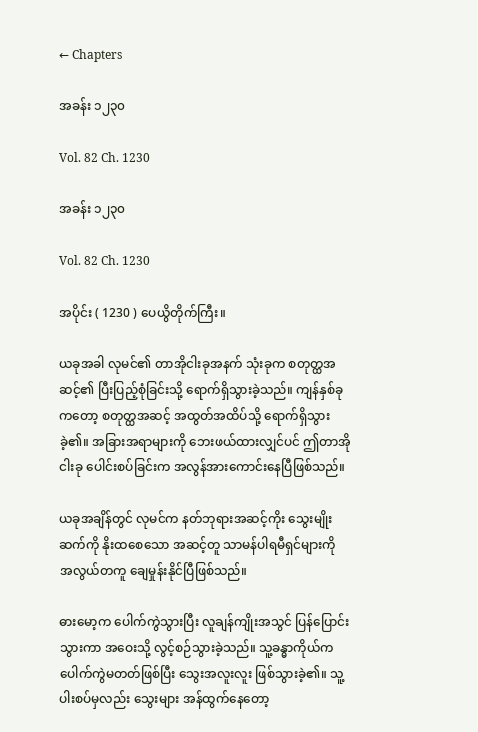← Chapters

အခန်း ၁၂၃၀

Vol. 82 Ch. 1230

အခန်း ၁၂၃၀

Vol. 82 Ch. 1230

အပိုင်း ( 1230 ) ပေယွိတိုက်ကြီး။

ယခုအခါ လုမင်၏ တာအိုငါးခုအနက် သုံးခုက စတုတ္ထအဆင့်၏ ပြီးပြည့်စုံခြင်းသို့ ရောက်ရှိသွားခဲ့သည်။ ကျန်နှစ်ခုကတော့ စတုတ္ထအဆင့် အထွတ်အထိပ်သို့ ရောက်ရှိသွားခဲ့၏။ အခြားအရာများကို ဘေးဖယ်ထားလျှင်ပင် ဤတာအိုငါးခု ပေါင်းစပ်ခြင်းက အလွန်အားကောင်းနေပြီဖြစ်သည်။

ယခုအချိန်တွင် လုမင်က နတ်ဘုရားအဆင့်ကိုး သွေးမျိုးဆက်ကို နိုးထစေသော အဆင့်တူ သာမန်ပါရမီရှင်များကို အလွယ်တကူ ချေမှုန်းနိုင်ပြီဖြစ်သည်။

ဓားမော့က ပေါက်ကွဲသွားပြီး လူချန်ကျိုးအသွင် ပြန်ပြောင်းသွားကာ အဝေးသို့ လွင့်စဉ်သွားခဲ့သည်။ သူ့ခန္ဓာကိုယ်က ပေါက်ကွဲမတတ်ဖြစ်ပြီး သွေးအလူးလူး ဖြစ်သွားခဲ့၏။ သူ့ပါးစပ်မှလည်း သွေးများ အန်ထွက်နေတော့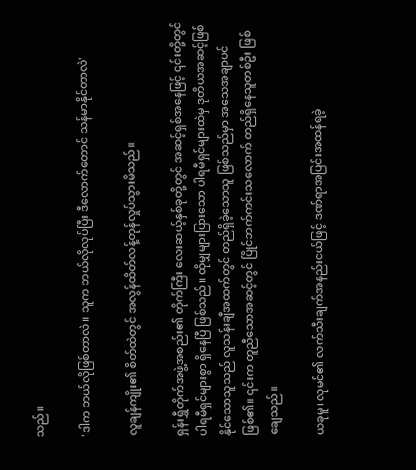သည်။

'ဒါက ဘယ်လိုဖြစ်တာလဲ။ သူက ဘယ်လိုလုပ်ပြီး ဒီလောက်တောင် သန်မာနိုင်တာလဲ'

လူချန်ကျိုး၏ စိတ်ထဲတွင် အလွန်ထိတ်လန့်တုန်လှုပ်သွားမိသည်။

ရှန်းရွှီတိုက်အဖွဲ့အစည်း၏ တိုက်ကြီး လေးဆယ့်နှစ်ခုတို့တွင် အဆင့်ရှစ်အနေဖြင့် ၎င်းတို့တွင် ပါရမီရှင်များစွာ ရှိနေပြီ ဖြစ်သည်။ ထိုမျှများပြားသော ပါရမီရှင်များထဲမှ ဒုတိယအဆင့်ဖြစ်နိုင်သောသူသည် လူသန်းချီအထက်တွင် တည်ရှိခဲ့သောသူ ဖြစ်သည်မှာ အသေအချာပင် ဖြစ်၏။ ၎င်းက တူညီသောအဆင့်တွင် ပြိုင်ဘက်ကင်းသလောက် တည်ရှိနေသူတစ်ဦး ဖြစ်ချေသည်။

ယခုမူ၊ လုမင်၏ လက်သီးချက်အနည်းငယ်ဖြင့် ဒဏ်ရာအပြင်းအထန်ရခဲ့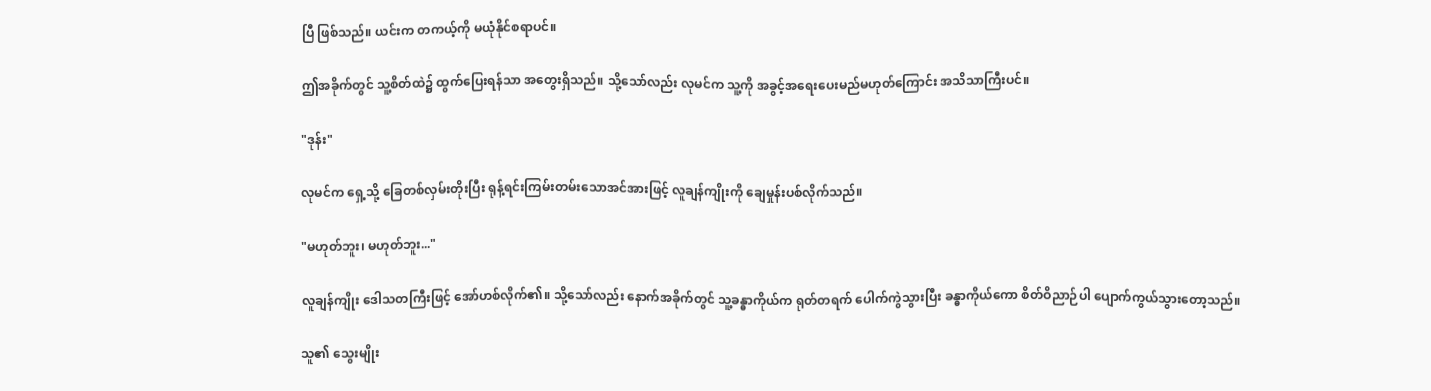ပြီ ဖြစ်သည်။ ယင်းက တကယ့်ကို မယုံနိုင်စရာပင်။

ဤအခိုက်တွင် သူ့စိတ်ထဲ၌ ထွက်ပြေးရန်သာ အတွေးရှိသည်။ သို့သော်လည်း လုမင်က သူ့ကို အခွင့်အရေးပေးမည်မဟုတ်ကြောင်း အသိသာကြီးပင်။

"ဒုန်း"

လုမင်က ရှေ့သို့ ခြေတစ်လှမ်းတိုးပြီး ရုန့်ရင်းကြမ်းတမ်းသောအင်အားဖြင့် လူချန်ကျိုးကို ချေမှုန်းပစ်လိုက်သည်။

"မဟုတ်ဘူး၊ မဟုတ်ဘူး..."

လူချန်ကျိုး ဒေါသတကြီးဖြင့် အော်ဟစ်လိုက်၏။ သို့သော်လည်း နောက်အခိုက်တွင် သူ့ခန္ဓာကိုယ်က ရုတ်တရက် ပေါက်ကွဲသွားပြီး ခန္ဓာကိုယ်ကော စိတ်ဝိညာဉ်ပါ ပျောက်ကွယ်သွားတော့သည်။

သူ၏ သွေးမျိုး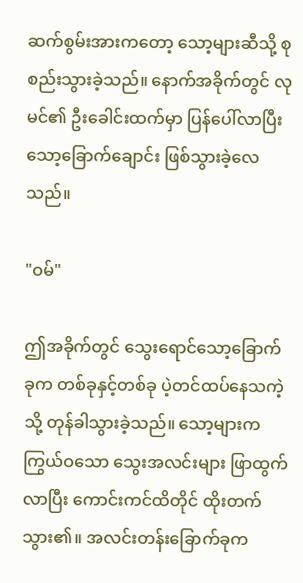ဆက်စွမ်းအားကတော့ သော့များဆီသို့ စုစည်းသွားခဲ့သည်။ နောက်အခိုက်တွင် လုမင်၏ ဦးခေါင်းထက်မှာ ပြန်ပေါ်လာပြီး သော့ခြောက်ချောင်း ဖြစ်သွားခဲ့လေသည်။

"ဝမ်"

ဤအခိုက်တွင် သွေးရောင်သော့ခြောက်ခုက တစ်ခုနှင့်တစ်ခု ပဲ့တင်ထပ်နေသကဲ့သို့ တုန်ခါသွားခဲ့သည်။ သော့များက ကြွယ်ဝသော သွေးအလင်းများ ဖြာထွက်လာပြီး ကောင်းကင်ထိတိုင် ထိုးတက်သွား၏။ အလင်းတန်းခြောက်ခုက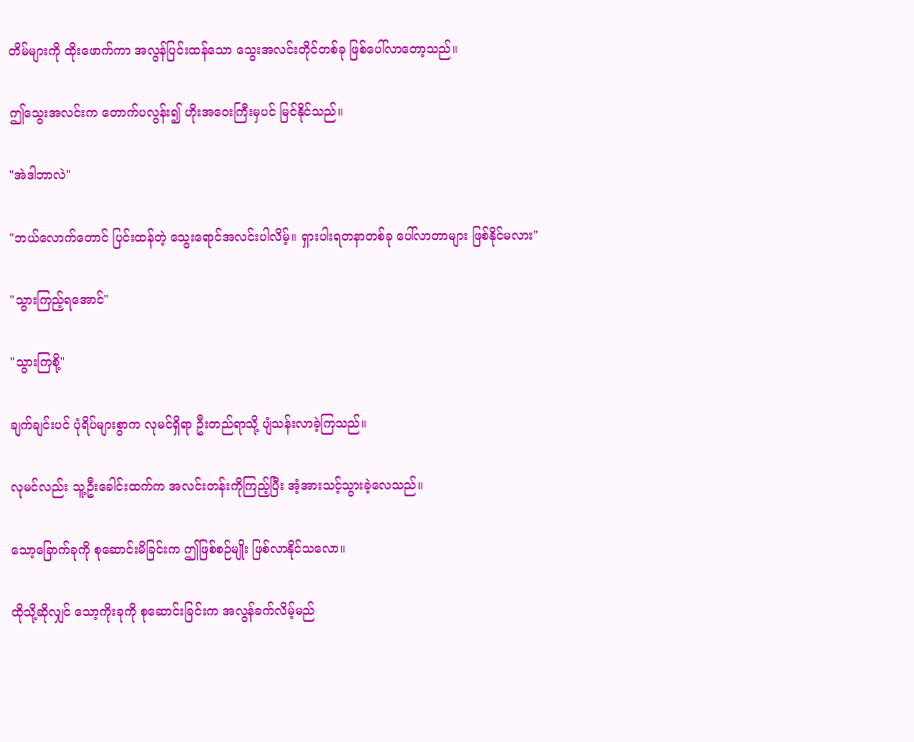တိမ်များကို ထိုးဖောက်ကာ အလွန်ပြင်းထန်သော သွေးအလင်းတိုင်တစ်ခု ဖြစ်ပေါ်လာတော့သည်။

ဤသွေးအလင်းက တောက်ပလွန်း၍ ဟိုးအဝေးကြီးမှပင် မြင်နိုင်သည်။

"အဲဒါဘာလဲ"

"ဘယ်လောက်တောင် ပြင်းထန်တဲ့ သွေးရောင်အလင်းပါလိမ့်။ ရှားပါးရတနာတစ်ခု ပေါ်လာတာများ ဖြစ်နိုင်မလား"

"သွားကြည့်ရအောင်"

"သွားကြစို့"

ချက်ချင်းပင် ပုံရိပ်များစွာက လုမင်ရှိရာ ဦးတည်ရာသို့ ပျံသန်းလာခဲ့ကြသည်။

လုမင်လည်း သူ့ဦးခေါင်းထက်က အလင်းတန်းကိုကြည့်ပြီး အံ့အားသင့်သွားခဲ့လေသည်။

သော့ခြောက်ခုကို စုဆောင်းမိခြင်းက ဤဖြစ်စဉ်မျိုး ဖြစ်လာနိုင်သလော။

ထိုသို့ဆိုလျှင် သော့ကိုးခုကို စုဆောင်းခြင်းက အလွန်ခက်လိမ့်မည်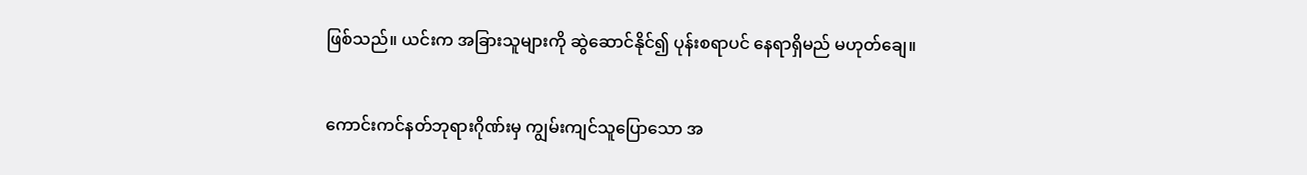ဖြစ်သည်။ ယင်းက အခြားသူများကို ဆွဲဆောင်နိုင်၍ ပုန်းစရာပင် နေရာရှိမည် မဟုတ်ချေ။

ကောင်းကင်နတ်ဘုရားဂိုဏ်းမှ ကျွမ်းကျင်သူပြောသော အ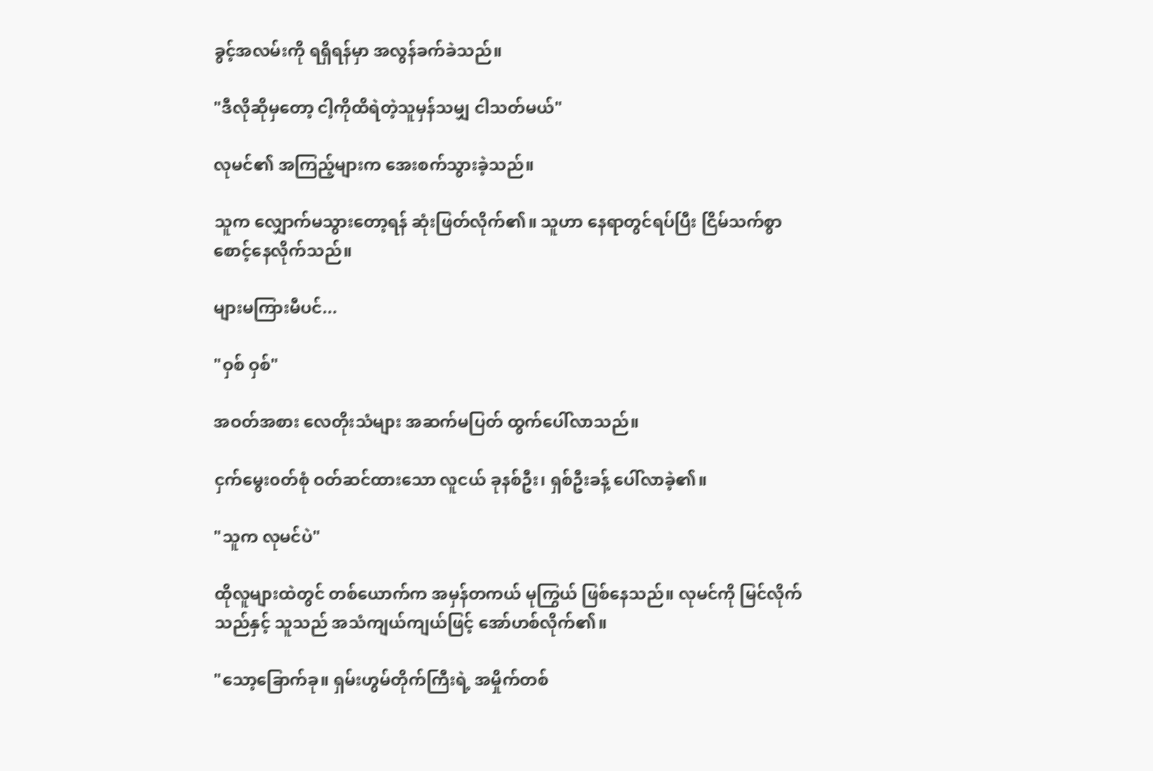ခွင့်အလမ်းကို ရရှိရန်မှာ အလွန်ခက်ခဲသည်။

"ဒီလိုဆိုမှတော့ ငါ့ကိုထိရဲတဲ့သူမှန်သမျှ ငါသတ်မယ်"

လုမင်၏ အကြည့်များက အေးစက်သွားခဲ့သည်။

သူက လျှောက်မသွားတော့ရန် ဆုံးဖြတ်လိုက်၏။ သူဟာ နေရာတွင်ရပ်ပြီး ငြိမ်သက်စွာ စောင့်နေလိုက်သည်။

များမကြားမီပင်...

"ဝှစ် ဝှစ်"

အဝတ်အစား လေတိုးသံများ အဆက်မပြတ် ထွက်ပေါ်လာသည်။

ငှက်မွေး၀တ်စုံ ဝတ်ဆင်ထားသော လူငယ် ခုနစ်ဦး၊ ရှစ်ဦးခန့် ပေါ်လာခဲ့၏။

"သူက လုမင်ပဲ"

ထိုလူများထဲတွင် တစ်ယောက်က အမှန်တကယ် မုကြွယ် ဖြစ်နေသည်။ လုမင်ကို မြင်လိုက်သည်နှင့် သူသည် အသံကျယ်ကျယ်ဖြင့် အော်ဟစ်လိုက်၏။

"သော့ခြောက်ခု။ ရှမ်းဟွမ်တိုက်ကြီးရဲ့ အမှိုက်တစ်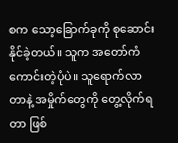စက သော့ခြောက်ခုကို စုဆောင်းနိုင်ခဲ့တယ်။ သူက ‌အတော်ကံကောင်းတဲ့ပုံပဲ။ သူရောက်လာတာနဲ့ အမှိုက်တွေကို တွေ့လိုက်ရတာ ဖြစ်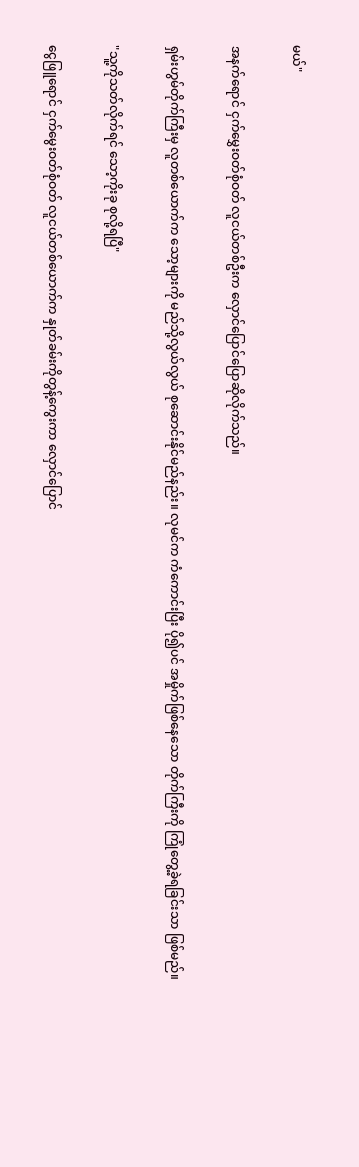မယ်"

အနက်ရောင် ငှက်မွှေးဝတ်စုံဝတ် လူငယ်တစ်ဦးက လှောင်ပြောင်ပြောဆိုလိုက်သည်။

ရှမ်းဟွမ်တိုက်ကြီးမှ လူတစ်ယောက်က သော့များကို မည်သို့လွယ်လွယ် စုဆောင်းနိုင်မည်နည်း။ လုမင်က ကံ‌ကောင်းပြီး ပို၍ပင် အမှိုက်ဖြစ်နေသော တိုက်ကြီးကို ကြုံတွေ့ခဲ့ရခြင်းသာ ဖြစ်မည်။

"သူ့ကိုသတ်လိုက်ရင် သော့ကိုးခု စုလို့ရပြီ"

ငွေဖြူရောင် ငှက်မွေးဝတ်စုံဝတ် လူငယ်တစ်ယောက်က နှုတ်ခမ်းကိုတွန့်ကွေးကာ လှောင်ပြောင်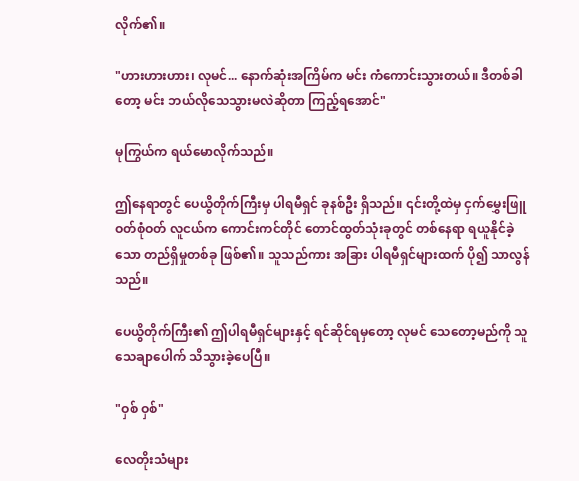လိုက်၏။

"ဟားဟားဟား၊ လုမင်... နောက်ဆုံးအကြိမ်က မင်း ကံကောင်းသွားတယ်။ ဒီတစ်ခါတော့ မင်း ဘယ်လိုသေသွားမလဲဆိုတာ ကြည့်ရအောင်"

မုကြွယ်က ရယ်မောလိုက်သည်။

ဤနေရာတွင် ပေယွိတိုက်ကြီးမှ ပါရမီရှင် ခုနစ်ဦး ရှိသည်။ ၎င်းတို့ထဲမှ ငှက်မွှေးဖြူဝတ်စုံဝတ် လူငယ်က ကောင်းကင်တိုင် တောင်ထွတ်သုံးခုတွင် တစ်နေရာ ရယူနိုင်ခဲ့သော တည်ရှိမှုတစ်ခု ဖြစ်၏။ သူသည်ကား အခြား ပါရမီရှင်များထက် ပို၍ သာလွန်သည်။

ပေယွိတိုက်ကြီး၏ ဤပါရမီရှင်များနှင့် ရင်ဆိုင်ရမှတော့ လုမင် သေတော့မည်ကို သူ သေချာပေါက် သိသွားခဲ့ပေပြီ။

"ဝှစ် ဝှစ်"

လေတိုးသံများ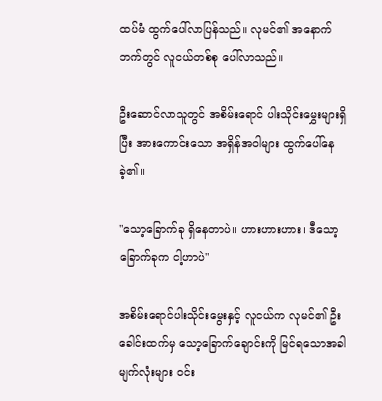ထပ်မံ ထွက်ပေါ်လာပြန်သည်။ လုမင်၏ အနောက်ဘက်တွင် လူငယ်တစ်စု ပေါ်လာသည်။

ဦးဆောင်လာသူတွင် အစိမ်းရောင် ပါးသိုင်းမွှေးများရှိပြီး အားကောင်းသော အရှိန်အဝါများ ထွက်ပေါ်နေခဲ့၏။

"သော့ခြောက်ခု ရှိနေတာပဲ။ ဟားဟားဟား၊ ဒီသော့ခြောက်ခုက ငါ့ဟာပဲ"

အစိမ်းရောင်ပါးသိုင်းမွေးနှင့် လူငယ်က လုမင်၏ ဦးခေါင်းထက်မှ သော့ခြောက်ချောင်းကို မြင်ရသောအခါ မျက်လုံးများ ဝင်း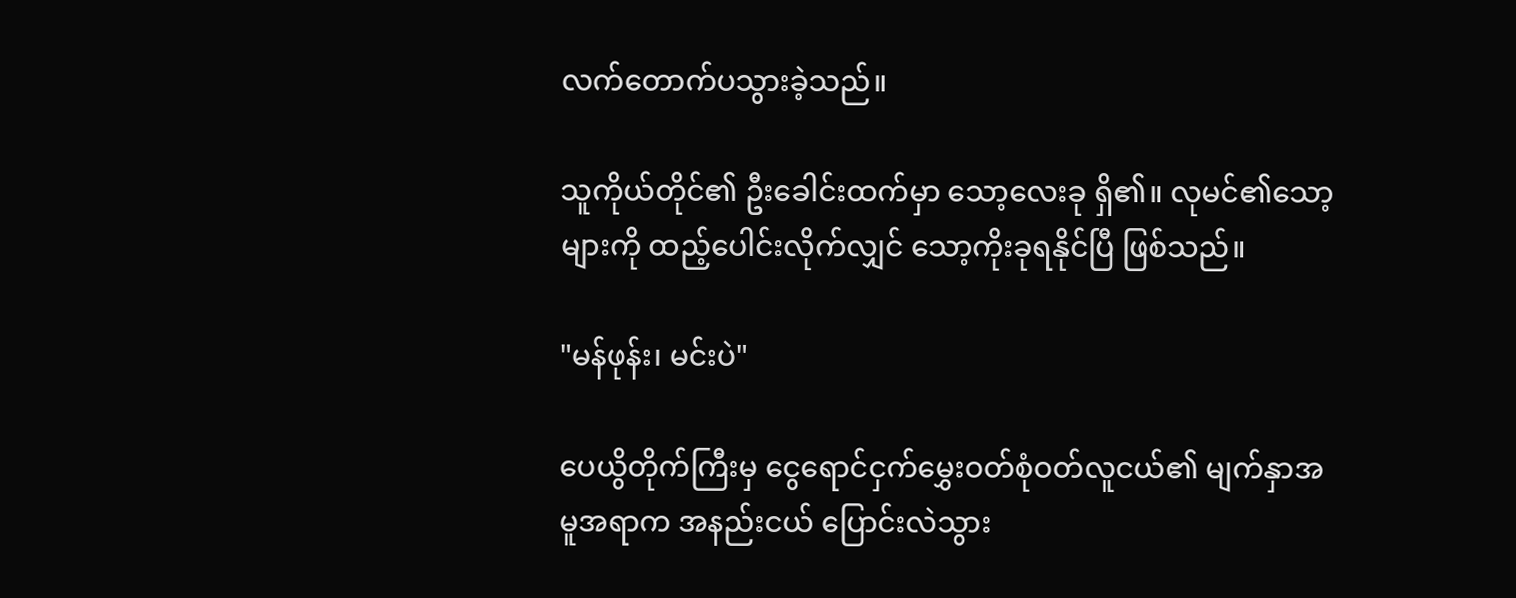လက်တောက်ပသွားခဲ့သည်။

သူကိုယ်တိုင်၏ ဦးခေါင်းထက်မှာ သော့လေးခု ရှိ၏။ လုမင်၏သော့များကို ထည့်ပေါင်းလိုက်လျှင် သော့ကိုးခုရနိုင်ပြီ ဖြစ်သည်။

"မန်ဖုန်း၊ မင်းပဲ"

ပေယွိတိုက်ကြီးမှ ငွေရောင်ငှက်မွှေးဝတ်စုံဝတ်လူငယ်၏ မျက်နှာအမူအရာက အနည်းငယ် ပြောင်းလဲသွား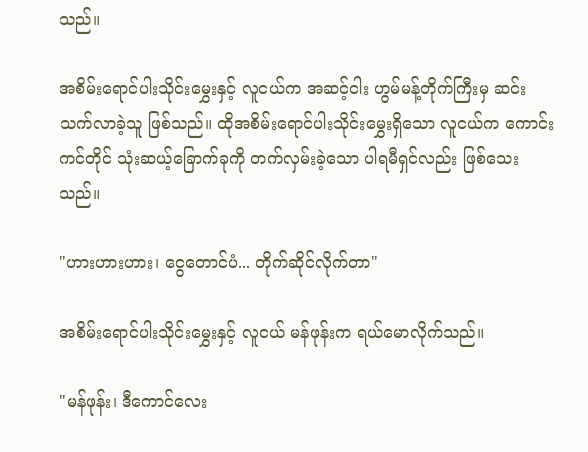သည်။

အစိမ်းရောင်ပါးသိုင်းမွှေးနှင့် လူငယ်က အဆင့်ငါး ဟွမ်မန့်တိုက်ကြီးမှ ဆင်းသက်လာခဲ့သူ ဖြစ်သည်။ ထိုအစိမ်းရောင်ပါးသိုင်းမွှေးရှိသော လူငယ်က ကောင်းကင်တိုင် သုံးဆယ့်ခြောက်ခုကို တက်လှမ်းခဲ့သော ပါရမီရှင်လည်း ဖြစ်သေးသည်။

"ဟားဟားဟား၊ ငွေတောင်ပံ... တိုက်ဆိုင်လိုက်တာ"

အစိမ်းရောင်ပါးသိုင်းမွှေးနှင့် လူငယ် မန်ဖုန်းက ရယ်မောလိုက်သည်။

"မန်ဖုန်း၊ ဒီကောင်လေး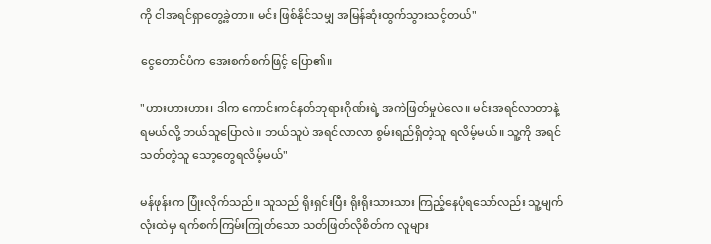ကို ငါအရင်ရှာတွေ့ခဲ့တာ။ မင်း ဖြစ်နိုင်သမျှ အမြန်ဆုံးထွက်သွားသင့်တယ်"

ငွေတောင်ပံက အေးစက်စက်ဖြင့် ပြော၏။

"ဟားဟားဟား၊ ဒါက ကောင်းကင်နတ်ဘုရားဂိုဏ်းရဲ့ အကဲဖြတ်မှုပဲလေ။ မင်းအရင်လာတာနဲ့ ရမယ်လို့ ဘယ်သူပြောလဲ။ ဘယ်သူပဲ အရင်လာလာ စွမ်းရည်ရှိတဲ့သူ ရလိမ့်မယ်။ သူ့ကို အရင်သတ်တဲ့သူ သော့တွေရလိမ့်မယ်"

မန်ဖုန်းက ပြုံးလိုက်သည်။ သူသည် ရိုးရှင်းပြီး ရိုးရိုးသားသား ကြည့်နေပုံရသော်လည်း သူ့မျက်လုံးထဲမှ ရက်စက်ကြမ်းကြုတ်သော သတ်ဖြတ်လိုစိတ်က လူများ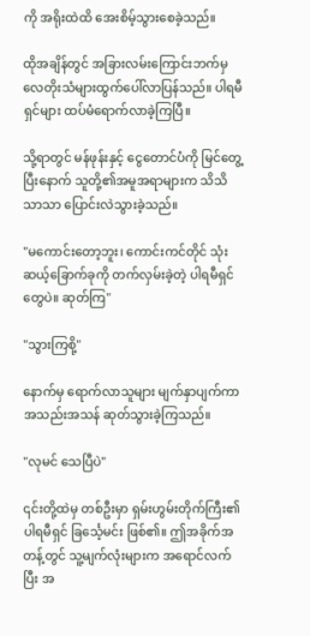ကို အရိုးထဲထိ အေးစိမ့်သွားစေခဲ့သည်။

ထိုအချိန်တွင် အခြားလမ်းကြောင်းဘက်မှ လေတိုးသံများထွက်ပေါ်လာပြန်သည်။ ပါရမီရှင်များ ထပ်မံရောက်လာခဲ့ကြပြီ။

သို့ရာတွင် မန်ဖုန်းနှင့် ငွေတောင်ပံကို မြင်တွေ့ပြီးနောက် သူတို့၏အမူအရာများက သိသိသာသာ ပြောင်းလဲသွားခဲ့သည်။

"မကောင်းတော့ဘူး၊ ကောင်းကင်တိုင် သုံးဆယ့်ခြောက်ခုကို တက်လှမ်းခဲ့တဲ့ ပါရမီရှင်တွေပဲ။ ဆုတ်ကြ"

"သွားကြစို့"

နောက်မှ ရောက်လာသူများ မျက်နှာပျက်ကာ အသည်းအသန် ဆုတ်သွားခဲ့ကြသည်။

"လုမင် သေပြီပဲ"

၎င်းတို့ထဲမှ တစ်ဦးမှာ ရှမ်းဟွမ်းတိုက်ကြီး၏ ပါရမီရှင် ခြင်္သေ့မင်း ဖြစ်၏။ ဤအခိုက်အတန့်တွင် သူ့မျက်လုံးများက အရောင်လက်ပြီး အ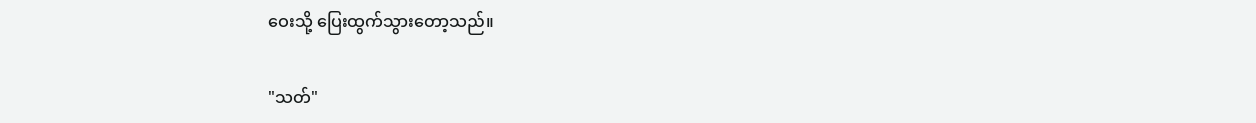ဝေးသို့ ပြေးထွက်သွားတော့သည်။

"သတ်"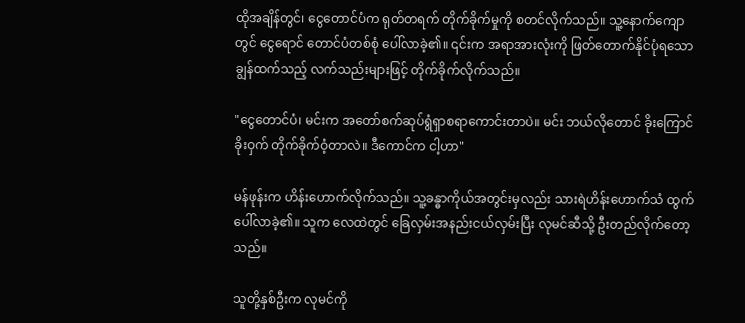ထိုအချိန်တွင်၊ ငွေတောင်ပံက ရုတ်တရက် တိုက်ခိုက်မှုကို စတင်လိုက်သည်။ သူ့နောက်ကျောတွင် ငွေရောင် တောင်ပံတစ်စုံ ပေါ်လာခဲ့၏။ ၎င်းက အရာအားလုံးကို ဖြတ်တောက်နိုင်ပုံရသော ချွန်ထက်သည့် လက်သည်းများဖြင့် တိုက်ခိုက်လိုက်သည်။

"ငွေတောင်ပံ၊ မင်းက အတော်စက်ဆုပ်ရွံရှာစရာကောင်းတာပဲ။ မင်း ဘယ်လိုတောင် ခိုးကြောင်ခိုးဝှက် တိုက်ခိုက်ဝံ့တာလဲ။ ဒီကောင်က ငါ့ဟာ"

မန်ဖုန်းက ဟိန်းဟောက်လိုက်သည်။ သူ့ခန္ဓာကိုယ်အတွင်းမှလည်း သားရဲဟိန်းဟောက်သံ ထွက်ပေါ်လာခဲ့၏။ သူက လေထဲတွင် ခြေလှမ်းအနည်းငယ်လှမ်းပြီး လုမင်ဆီသို့ ဦးတည်လိုက်တော့သည်။

သူတို့နှစ်ဦးက လုမင်ကို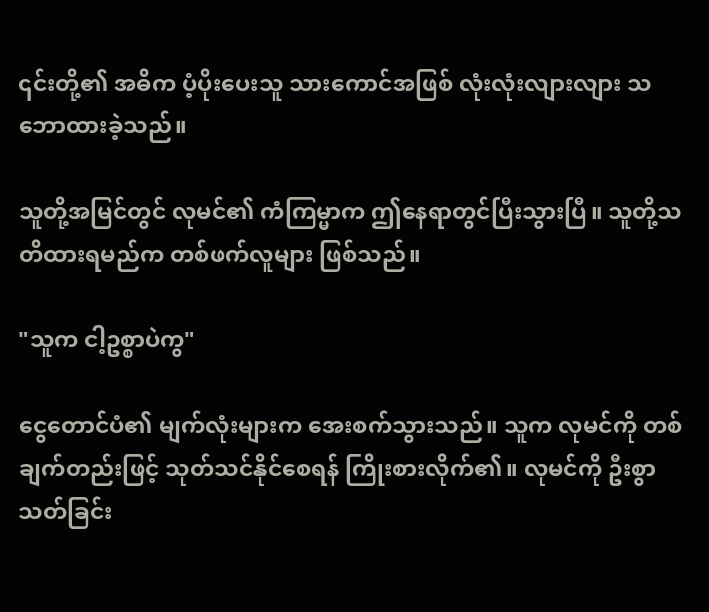၎င်းတို့၏ အဓိက ပံ့ပိုးပေးသူ သားကောင်အဖြစ် လုံးလုံးလျားလျား သဘောထားခဲ့သည်။

သူတို့အမြင်တွင် လုမင်၏ ကံကြမ္မာက ဤနေရာတွင်ပြီးသွားပြီ။ သူတို့သတိထားရမည်က တစ်ဖက်လူများ ဖြစ်သည်။

"သူက ငါ့ဥစ္စာပဲကွ"

ငွေတောင်ပံ၏ မျက်လုံးများက အေးစက်သွားသည်။ သူက လုမင်ကို တစ်ချက်တည်းဖြင့် သုတ်သင်နိုင်စေရန် ကြိုးစားလိုက်၏။ လုမင်ကို ဦးစွာသတ်ခြင်း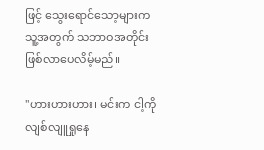ဖြင့် သွေးရောင်သော့များက သူ့အတွက် သဘာဝအတိုင်း ဖြစ်လာပေလိမ့်မည်။

"ဟားဟားဟား၊ မင်းက ငါ့ကို လျစ်လျူရှုနေ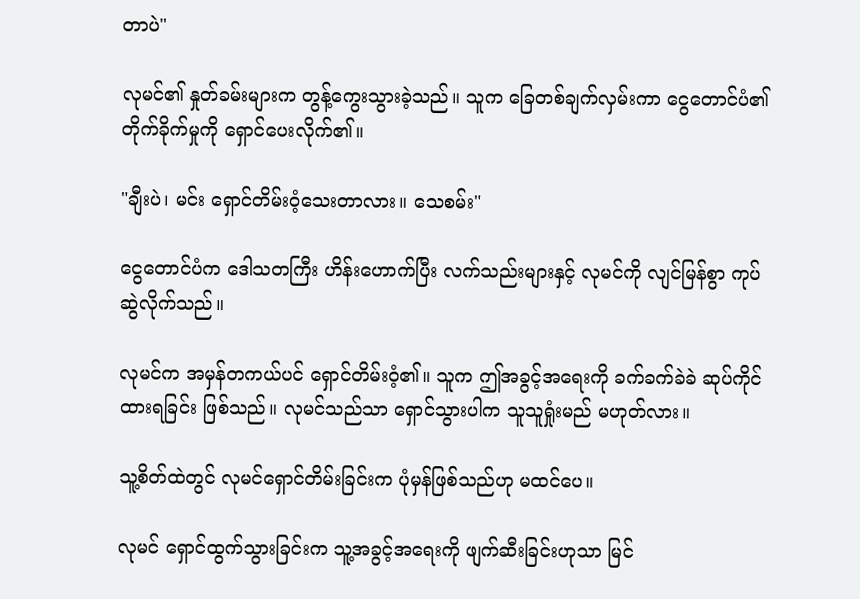တာပဲ"

လုမင်၏ နှုတ်ခမ်းများက တွန့်ကွေးသွားခဲ့သည်။ သူက ခြေတစ်ချက်လှမ်းကာ ငွေတောင်ပံ၏တိုက်ခိုက်မှုကို ရှောင်ပေးလိုက်၏။

"ချီးပဲ၊ မင်း ရှောင်တိမ်းဝံ့သေးတာလား။ သေစမ်း"

ငွေတောင်ပံက ဒေါသတကြီး ဟိန်းဟောက်ပြီး လက်သည်းများနှင့် လုမင်ကို လျင်မြန်စွာ ကုပ်ဆွဲလိုက်သည်။

လုမင်က အမှန်တကယ်ပင် ရှောင်တိမ်းဝံ့၏။ သူက ဤအခွင့်အရေးကို ခက်ခက်ခဲခဲ ဆုပ်ကိုင်ထားရခြင်း ဖြစ်သည်။ လုမင်သည်သာ ရှောင်သွားပါက သူသူရှုံးမည် မဟုတ်လား။

သူ့စိတ်ထဲတွင် လုမင်ရှောင်တိမ်းခြင်းက ပုံမှန်ဖြစ်သည်ဟု မထင်ပေ။

လုမင် ရှောင်ထွက်သွားခြင်းက သူ့အခွင့်အရေးကို ဖျက်ဆီးခြင်းဟုသာ မြင်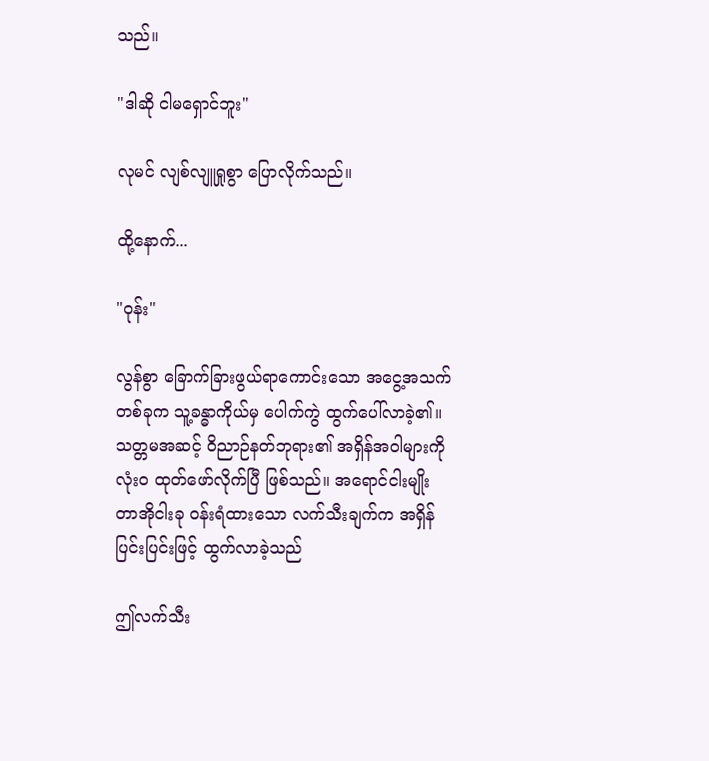သည်။

"ဒါဆို ငါမရှောင်ဘူး"

လုမင် လျစ်လျူရှုစွာ ပြောလိုက်သည်။

ထို့နောက်...

"ဝုန်း"

လွန်စွာ ခြောက်ခြားဖွယ်ရာကောင်းသော အငွေ့အသက်တစ်ခုက သူ့ခန္ဓာကိုယ်မှ ပေါက်ကွဲ ထွက်ပေါ်လာခဲ့၏။ သတ္တမအဆင့် ဝိညာဉ်နတ်ဘုရား၏ အရှိန်အဝါများကို လုံးဝ ထုတ်ဖော်လိုက်ပြီ ဖြစ်သည်။ အရောင်ငါးမျိုး တာအိုငါးခု ဝန်းရံထားသော လက်သီးချက်က အရှိန်ပြင်းပြင်းဖြင့် ထွက်လာခဲ့သည်

ဤလက်သီး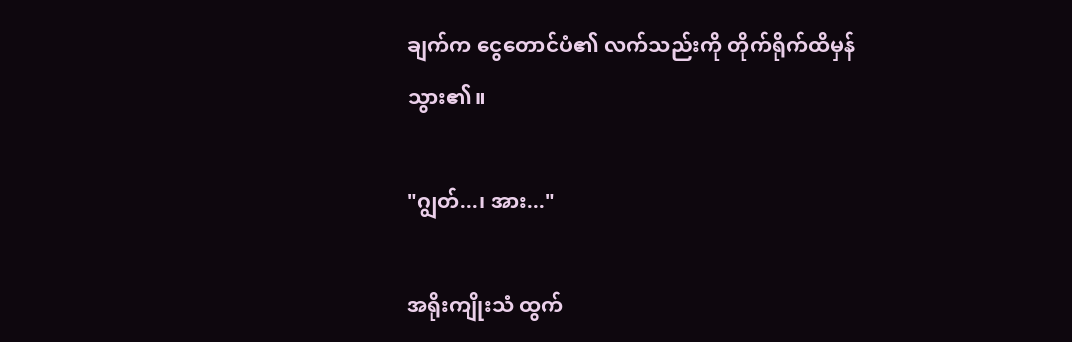ချက်က ငွေတောင်ပံ၏ လက်သည်းကို တိုက်ရိုက်ထိမှန်သွား၏။

"ဂျွတ်...၊ အား..."

အရိုးကျိုးသံ ထွက်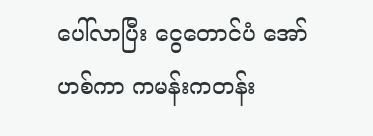ပေါ်လာပြီး ငွေတောင်ပံ အော်ဟစ်ကာ ကမန်းကတန်း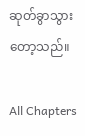ဆုတ်ခွာသွားတော့သည်။

All Chapters